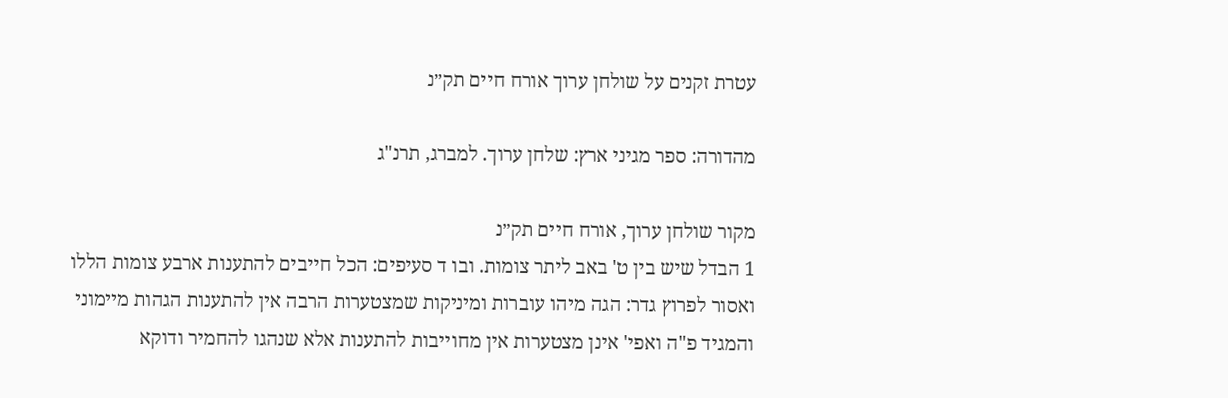עטרת זקנים על שולחן ערוך אורח חיים תק״נ

מהדורה: ספר מגיני ארץ: שלחן ערוך. למברג, תרנ"ג

מקור שולחן ערוך, אורח חיים תק״נ
1 הבדל שיש בין ט' באב ליתר צומות. ובו ד סעיפים: הכל חייבים להתענות ארבע צומות הללו ואסור לפרוץ גדר: הגה מיהו עוברות ומיניקות שמצטערות הרבה אין להתענות הגהות מיימוני והמגיד פ"ה ואפי' אינן מצטערות אין מחוייבות להתענות אלא שנהגו להחמיר ודוקא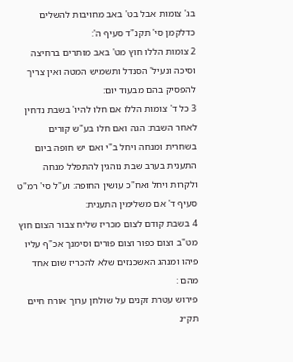בג' צומות אבל בט' באב מחויבות להשלים כדלקמן סי' תקנ"ד סעיף ה':
2 צומות הללו חוץ מט' באב מותרים ברחיצה וסיכה ונעיל' הסנדל ותשמיש המטה ואין צריך להפסיק בהם מבעוד יום:
3 כל ד' צומות הללו אם חלו להיו' בשבת נדחין לאחר השבת: הגה ואם חלו בע"ש קורים בשחרית ומנחה ויחל ב"י ואם יש חופה ביום התענית בערב שבת נוהגין להתפלל מנחה ולקרות ויחל ואח"כ עושין החופה: וע"ל סי' רמ"ט סעיף ד' אם משלימין התענית:
4 בשבת קודם לצום מכריז שליח צבור הצום חוץ מט"ב וצום כפור וצום פורים וסימנך אכ"ף עליו פיהו ומנהג האשכנזים שלא להכריז שום אחד מהם :
פירוש עטרת זקנים על שולחן ערוך אורח חיים תק״נ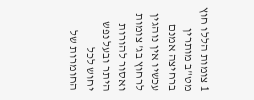1 צומות הללו חוץ מט"ב מותרין ברחיצה אמנם עכשיו אין נוהגין לרחוץ בג' צומות ואסור להורות היתר ובעל נפש יחוש לכל החומרות של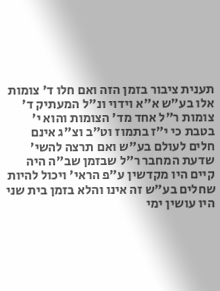תענית ציבור בזמן הזה ואם חלו ד' צומות אלו בע"ש א"א וידוי ונ"ל המעתיק ד' צומות ר"ל אחד מד' הצומות והוא י' בטבת כי י"ז בתמוז וט"ב וצ"ג אינם חלים לעולם בע"ש ואם תרצה להשי' שדעת המחבר ר"ל שבזמן שב"ה היה קיים היו מקדשין ע"פ הראי' ויכול להיות שחלים בע"ש זה אינו והלא בזמן בית שני היו עושין ימי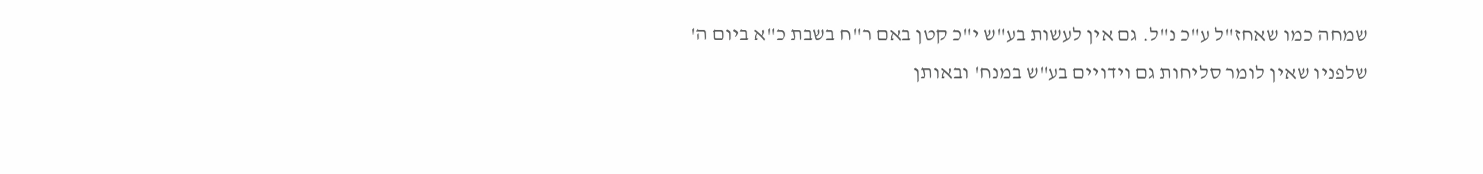שמחה כמו שאחז"ל ע"כ נ"ל. גם אין לעשות בע"ש י"כ קטן באם ר"ח בשבת כ"א ביום ה' שלפניו שאין לומר סליחות גם וידויים בע"ש במנח' ובאותן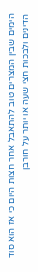הימים שבין המצרים טוב להתאבל אחר חצות היום כי אז הוא סוד הדינים ולבכות חצי שעה או יותר על חורבן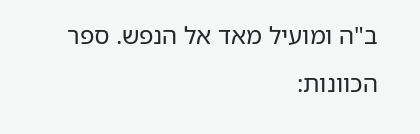ב"ה ומועיל מאד אל הנפש. ספר הכוונות: